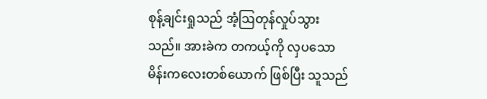စုန့်ချင်းရှုသည် အံ့ဩတုန်လှုပ်သွားသည်။ အားခဲက တကယ့်ကို လှပသော မိန်းကလေးတစ်ယောက် ဖြစ်ပြီး သူသည်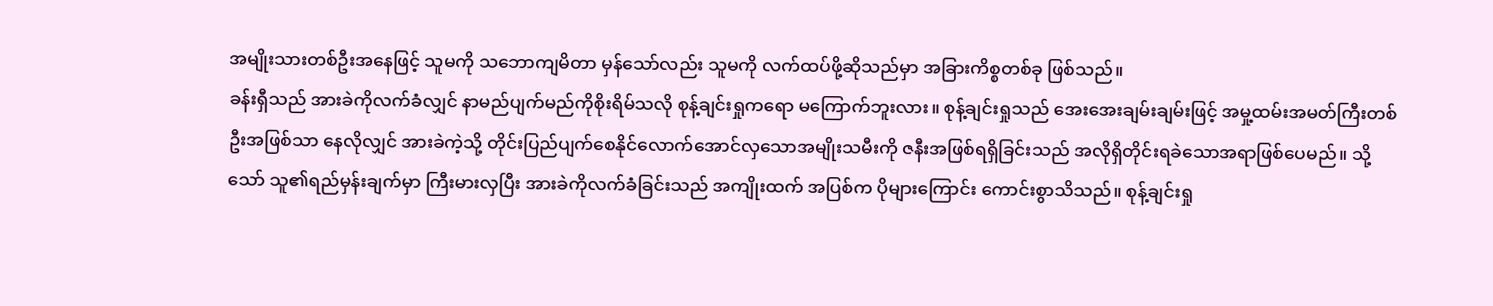အမျိုးသားတစ်ဦးအနေဖြင့် သူမကို သဘောကျမိတာ မှန်သော်လည်း သူမကို လက်ထပ်ဖို့ဆိုသည်မှာ အခြားကိစ္စတစ်ခု ဖြစ်သည်။
ခန်းရှီသည် အားခဲကိုလက်ခံလျှင် နာမည်ပျက်မည်ကိုစိုးရိမ်သလို စုန့်ချင်းရှုကရော မကြောက်ဘူးလား။ စုန့်ချင်းရှုသည် အေးအေးချမ်းချမ်းဖြင့် အမှု့ထမ်းအမတ်ကြီးတစ်ဦးအဖြစ်သာ နေလိုလျှင် အားခဲကဲ့သို့ တိုင်းပြည်ပျက်စေနိုင်လောက်အောင်လှသောအမျိုးသမီးကို ဇနီးအဖြစ်ရရှိခြင်းသည် အလိုရှိတိုင်းရခဲသောအရာဖြစ်ပေမည်။ သို့သော် သူ၏ရည်မှန်းချက်မှာ ကြီးမားလှပြီး အားခဲကိုလက်ခံခြင်းသည် အကျိုးထက် အပြစ်က ပိုများကြောင်း ကောင်းစွာသိသည်။ စုန့်ချင်းရှု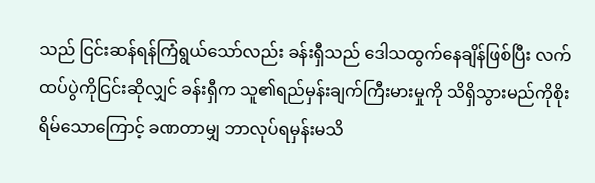သည် ငြင်းဆန်ရန်ကြံရွယ်သော်လည်း ခန်းရှီသည် ဒေါသထွက်နေချိန်ဖြစ်ပြီး လက်ထပ်ပွဲကိုငြင်းဆိုလျှင် ခန်းရှီက သူ၏ရည်မှန်းချက်ကြီးမားမှုကို သိရှိသွားမည်ကိုစိုးရိမ်သောကြောင့် ခဏတာမျှ ဘာလုပ်ရမှန်းမသိ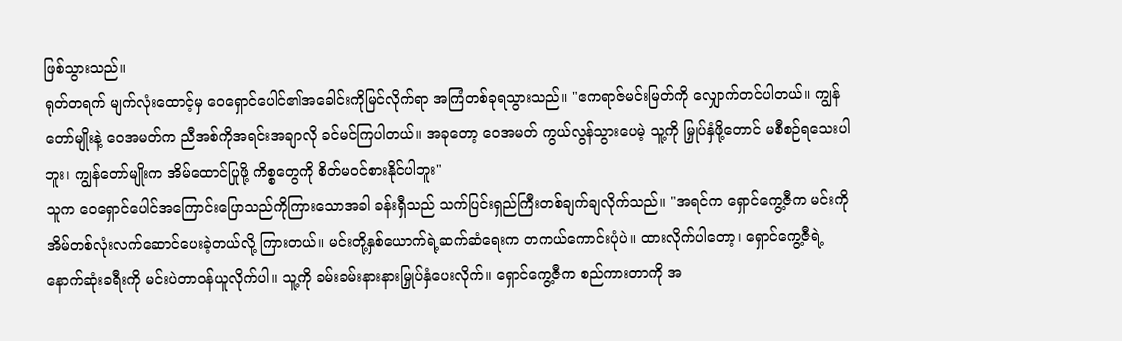ဖြစ်သွားသည်။
ရုတ်တရက် မျက်လုံးထောင့်မှ ဝေရှောင်ပေါင်၏အခေါင်းကိုမြင်လိုက်ရာ အကြံတစ်ခုရသွားသည်။ "ဧကရာဇ်မင်းမြတ်ကို လျှောက်တင်ပါတယ်။ ကျွန်တော်မျိုးနဲ့ ဝေအမတ်က ညီအစ်ကိုအရင်းအချာလို ခင်မင်ကြပါတယ်။ အခုတော့ ဝေအမတ် ကွယ်လွန်သွားပေမဲ့ သူ့ကို မြှုပ်နှံဖို့တောင် မစီစဉ်ရသေးပါဘူး၊ ကျွန်တော်မျိုးက အိမ်ထောင်ပြုဖို့ ကိစ္စတွေကို စိတ်မဝင်စားနိုင်ပါဘူး"
သူက ဝေရှောင်ပေါင်အကြောင်းပြောသည်ကိုကြားသောအခါ ခန်းရှီသည် သက်ပြင်းရှည်ကြီးတစ်ချက်ချလိုက်သည်။ "အရင်က ရှောင်ကွေ့ဇီက မင်းကို အိမ်တစ်လုံးလက်ဆောင်ပေးခဲ့တယ်လို့ ကြားတယ်။ မင်းတို့နှစ်ယောက်ရဲ့ဆက်ဆံရေးက တကယ်ကောင်းပုံပဲ။ ထားလိုက်ပါတော့၊ ရှောင်ကွေ့ဇီရဲ့နောက်ဆုံးခရီးကို မင်းပဲတာဝန်ယူလိုက်ပါ။ သူ့ကို ခမ်းခမ်းနားနားမြှုပ်နှံပေးလိုက်။ ရှောင်ကွေ့ဇီက စည်ကားတာကို အ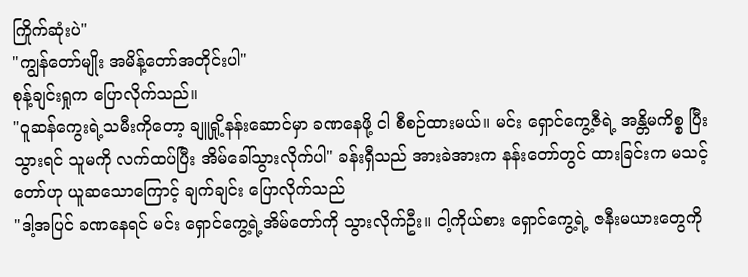ကြိုက်ဆုံးပဲ"
"ကျွန်တော်မျိုး အမိန့်တော်အတိုင်းပါ"
စုန့်ချင်းရှုက ပြောလိုက်သည်။
"ဝူဆန်ကွေးရဲ့သမီးကိုတော့ ချူရှို့နန်းဆောင်မှာ ခဏနေဖို့ ငါ စီစဉ်ထားမယ်။ မင်း ရှောင်ကွေ့ဇီရဲ့ အန္တိမကိစ္စ ပြီးသွားရင် သူမကို လက်ထပ်ပြီး အိမ်ခေါ်သွားလိုက်ပါ" ခန်းရှီသည် အားခဲအားက နန်းတော်တွင် ထားခြင်းက မသင့်တော်ဟု ယူဆသောကြောင့် ချက်ချင်း ပြောလိုက်သည်
"ဒါ့အပြင် ခဏနေရင် မင်း ရှောင်ကွေ့ရဲ့အိမ်တော်ကို သွားလိုက်ဦး။ ငါ့ကိုယ်စား ရှောင်ကွေ့ရဲ့ ဇနီးမယားတွေကို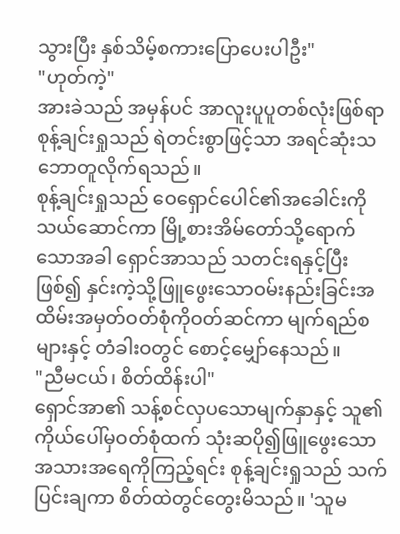သွားပြီး နှစ်သိမ့်စကားပြောပေးပါဦး"
"ဟုတ်ကဲ့"
အားခဲသည် အမှန်ပင် အာလူးပူပူတစ်လုံးဖြစ်ရာ စုန့်ချင်းရှုသည် ရဲတင်းစွာဖြင့်သာ အရင်ဆုံးသဘောတူလိုက်ရသည်။
စုန့်ချင်းရှုသည် ဝေရှောင်ပေါင်၏အခေါင်းကို သယ်ဆောင်ကာ မြို့စားအိမ်တော်သို့ရောက်သောအခါ ရှောင်အာသည် သတင်းရနှင့်ပြီးဖြစ်၍ နှင်းကဲ့သို့ဖြူဖွေးသောဝမ်းနည်းခြင်းအထိမ်းအမှတ်ဝတ်စုံကိုဝတ်ဆင်ကာ မျက်ရည်စများနှင့် တံခါးဝတွင် စောင့်မျှော်နေသည်။
"ညီမငယ်၊ စိတ်ထိန်းပါ"
ရှောင်အာ၏ သန့်စင်လှပသောမျက်နှာနှင့် သူ၏ကိုယ်ပေါ်မှဝတ်စုံထက် သုံးဆပို၍ဖြူဖွေးသောအသားအရေကိုကြည့်ရင်း စုန့်ချင်းရှုသည် သက်ပြင်းချကာ စိတ်ထဲတွင်တွေးမိသည်။ 'သူမ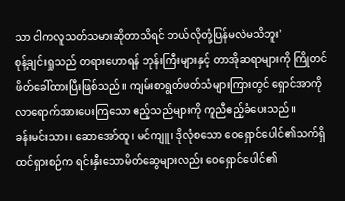သာ ငါကလူသတ်သမားဆိုတာသိရင် ဘယ်လိုတုံ့ပြန်မလဲမသိဘူး'
စုန့်ချင်းရှုသည် တရားဟောရန် ဘုန်းကြီးများနှင့် တာအိုဆရာများကို ကြိုတင်ဖိတ်ခေါ်ထားပြီးဖြစ်သည်။ ကျမ်းစာရွတ်ဖတ်သံများကြားတွင် ရှောင်အာကို လာရောက်အားပေးကြသော ဧည့်သည်များကို ကူညီဧည့်ခံပေးသည်။
ခန်းမင်းသား၊ ဆောအော်ထူ၊ မင်ကျူ၊ ဒိုလုံစသော ဝေရှောင်ပေါင်၏သက်ရှိထင်ရှားစဉ်က ရင်းနှီးသောမိတ်ဆွေများလည်း ဝေရှောင်ပေါင်၏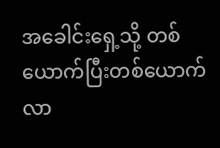အခေါင်းရှေ့သို့ တစ်ယောက်ပြီးတစ်ယောက်လာ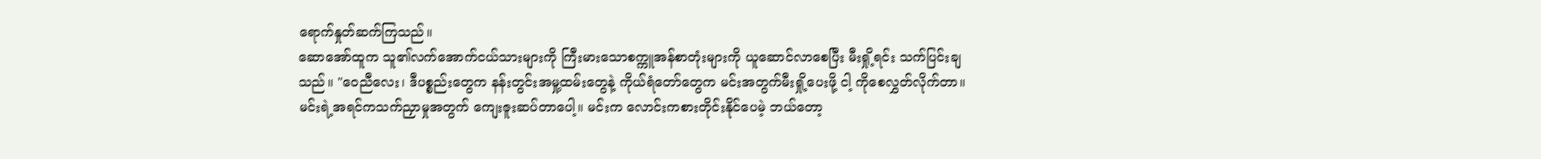ရောက်နှုတ်ဆက်ကြသည်။
ဆောအော်ထူက သူ၏လက်အောက်ငယ်သားများကို ကြီးမားသောစက္ကူအန်စာတုံးများကို ယူဆောင်လာစေပြီး မီးရှို့ရင်း သက်ပြင်းချသည်။ "ဝေညီလေး၊ ဒီပစ္စည်းတွေက နန်းတွင်းအမှု့ထမ်းတွေနဲ့ ကိုယ်ရံတော်တွေက မင်းအတွက်မီးရှို့ပေးဖို့ ငါ့ ကိုစေလွှတ်လိုက်တာ။ မင်းရဲ့အရင်ကသက်ညှာမှုအတွက် ကျေးဇူးဆပ်တာပေါ့။ မင်းက လောင်းကစားတိုင်းနိုင်ပေမဲ့ ဘယ်တော့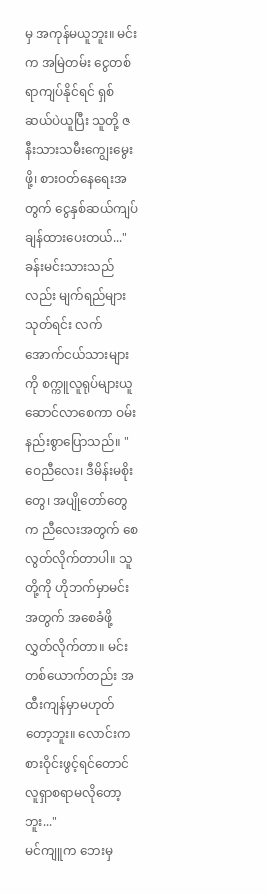မှ အကုန်မယူဘူး။ မင်းက အမြဲတမ်း ငွေတစ်ရာကျပ်နိုင်ရင် ရှစ်ဆယ်ပဲယူပြီး သူတို့ ဇနီးသားသမီးကျွေးမွေးဖို့၊ စားဝတ်နေရေးအတွက် ငွေနှစ်ဆယ်ကျပ်ချန်ထားပေးတယ်..."
ခန်းမင်းသားသည်လည်း မျက်ရည်များသုတ်ရင်း လက်အောက်ငယ်သားများကို စက္ကူလူရုပ်များယူဆောင်လာစေကာ ဝမ်းနည်းစွာပြောသည်။ "ဝေညီလေး၊ ဒီမိန်းမစိုးတွေ၊ အပျိုတော်တွေက ညီလေးအတွက် စေလွတ်လိုက်တာပါ။ သူတို့ကို ဟိုဘက်မှာမင်းအတွက် အစေခံဖို့လွှတ်လိုက်တာ။ မင်းတစ်ယောက်တည်း အထီးကျန်မှာမဟုတ်တော့ဘူး။ လောင်းကစားဝိုင်းဖွင့်ရင်တောင် လူရှာစရာမလိုတော့ဘူး..."
မင်ကျူက ဘေးမှ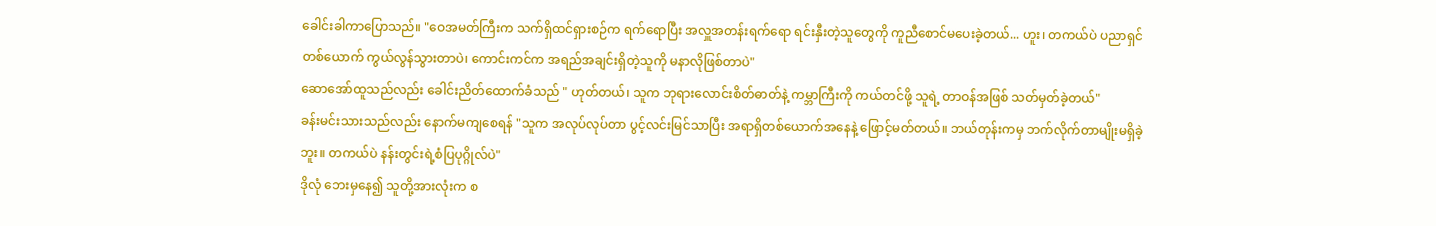ခေါင်းခါကာပြောသည်။ "ဝေအမတ်ကြီးက သက်ရှိထင်ရှားစဉ်က ရက်ရောပြီး အလှူအတန်းရက်ရော ရင်းနှီးတဲ့သူတွေကို ကူညီစောင်မပေးခဲ့တယ်... ဟူး၊ တကယ်ပဲ ပညာရှင်တစ်ယောက် ကွယ်လွန်သွားတာပဲ၊ ကောင်းကင်က အရည်အချင်းရှိတဲ့သူကို မနာလိုဖြစ်တာပဲ"
ဆောအော်ထူသည်လည်း ခေါင်းညိတ်ထောက်ခံသည် " ဟုတ်တယ်၊ သူက ဘုရားလောင်းစိတ်ဓာတ်နဲ့ ကမ္ဘာကြီးကို ကယ်တင်ဖို့ သူရဲ့ တာဝန်အဖြစ် သတ်မှတ်ခဲ့တယ်"
ခန်းမင်းသားသည်လည်း နောက်မကျစေရန် "သူက အလုပ်လုပ်တာ ပွင့်လင်းမြင်သာပြီး အရာရှိတစ်ယောက်အနေနဲ့ ဖြောင့်မတ်တယ်။ ဘယ်တုန်းကမှ ဘက်လိုက်တာမျိုးမရှိခဲ့ဘူး။ တကယ်ပဲ နန်းတွင်းရဲ့စံပြပုဂ္ဂိုလ်ပဲ"
ဒိုလုံ ဘေးမှနေ၍ သူတို့အားလုံးက စ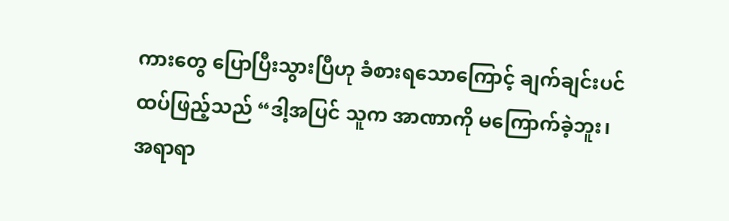ကားတွေ ပြောပြီးသွားပြီဟု ခံစားရသောကြောင့် ချက်ချင်းပင် ထပ်ဖြည့်သည် “ဒါ့အပြင် သူက အာဏာကို မကြောက်ခဲ့ဘူး၊ အရာရာ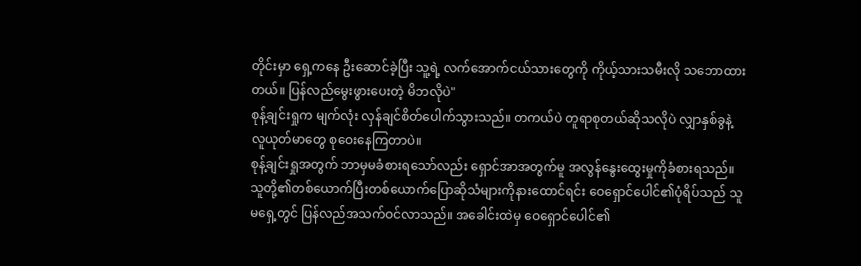တိုင်းမှာ ရှေ့ကနေ ဦးဆောင်ခဲ့ပြီး သူ့ရဲ့ လက်အောက်ငယ်သားတွေကို ကိုယ့်သားသမီးလို သဘောထားတယ်။ ပြန်လည်မွေးဖွားပေးတဲ့ မိဘလိုပဲ"
စုန့်ချင်းရှုက မျက်လုံး လှန်ချင်စိတ်ပေါက်သွားသည်။ တကယ်ပဲ တူရာစုတယ်ဆိုသလိုပဲ လျှာနှစ်ခွနဲ့ လူယုတ်မာတွေ စုဝေးနေကြတာပဲ။
စုန့်ချင်းရှုအတွက် ဘာမှမခံစားရသော်လည်း ရှောင်အာအတွက်မူ အလွန်နွေးထွေးမှုကိုခံစားရသည်။ သူတို့၏တစ်ယောက်ပြီးတစ်ယောက်ပြောဆိုသံများကိုနားထောင်ရင်း ဝေရှောင်ပေါင်၏ပုံရိပ်သည် သူမရှေ့တွင် ပြန်လည်အသက်ဝင်လာသည်။ အခေါင်းထဲမှ ဝေရှောင်ပေါင်၏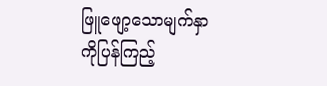ဖြူဖျော့သောမျက်နှာကိုပြန်ကြည့်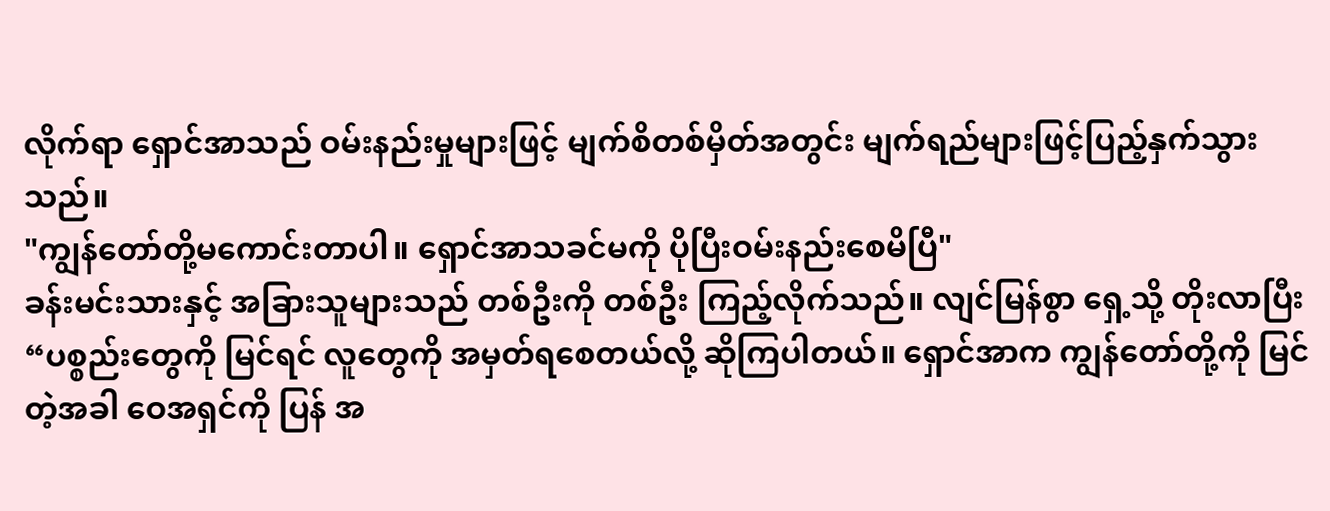လိုက်ရာ ရှောင်အာသည် ဝမ်းနည်းမှုများဖြင့် မျက်စိတစ်မှိတ်အတွင်း မျက်ရည်များဖြင့်ပြည့်နှက်သွားသည်။
"ကျွန်တော်တို့မကောင်းတာပါ။ ရှောင်အာသခင်မကို ပိုပြီးဝမ်းနည်းစေမိပြီ"
ခန်းမင်းသားနှင့် အခြားသူများသည် တစ်ဦးကို တစ်ဦး ကြည့်လိုက်သည်။ လျင်မြန်စွာ ရှေ့သို့ တိုးလာပြီး “ပစ္စည်းတွေကို မြင်ရင် လူတွေကို အမှတ်ရစေတယ်လို့ ဆိုကြပါတယ်။ ရှောင်အာက ကျွန်တော်တို့ကို မြင်တဲ့အခါ ဝေအရှင်ကို ပြန် အ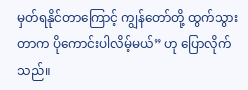မှတ်ရနိုင်တာကြောင့် ကျွန်တော်တို့ ထွက်သွားတာက ပိုကောင်းပါလိမ့်မယ်” ဟု ပြောလိုက်သည်။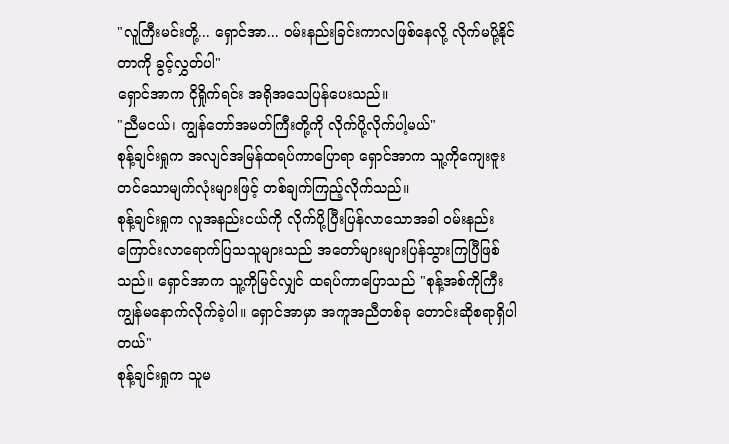"လူကြီးမင်းတို့... ရှောင်အာ... ဝမ်းနည်းခြင်းကာလဖြစ်နေလို့ လိုက်မပို့နိုင်တာကို ခွင့်လွှတ်ပါ"
ရှောင်အာက ငိုရှိုက်ရင်း အရိုအသေပြန်ပေးသည်။
"ညီမငယ်၊ ကျွန်တော်အမတ်ကြီးတို့ကို လိုက်ပို့လိုက်ပါ့မယ်"
စုန့်ချင်းရှုက အလျင်အမြန်ထရပ်ကာပြောရာ ရှောင်အာက သူ့ကိုကျေးဇူးတင်သောမျက်လုံးများဖြင့် တစ်ချက်ကြည့်လိုက်သည်။
စုန့်ချင်းရှုက လူအနည်းငယ်ကို လိုက်ပို့ပြီးပြန်လာသောအခါ ဝမ်းနည်းကြောင်းလာရောက်ပြသသူများသည် အတော်များများပြန်သွားကြပြီဖြစ်သည်။ ရှောင်အာက သူ့ကိုမြင်လျှင် ထရပ်ကာပြောသည် "စုန့်အစ်ကိုကြီး ကျွန်မနောက်လိုက်ခဲ့ပါ။ ရှောင်အာမှာ အကူအညီတစ်ခု တောင်းဆိုစရာရှိပါတယ်"
စုန့်ချင်းရှုက သူမ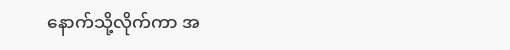နောက်သို့လိုက်ကာ အ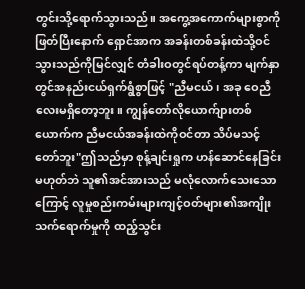တွင်းသို့ရောက်သွားသည်။ အကွေ့အကောက်များစွာကိုဖြတ်ပြီးနောက် ရှောင်အာက အခန်းတစ်ခန်းထဲသို့ဝင်သွားသည်ကိုမြင်လျှင် တံခါးဝတွင်ရပ်တန့်ကာ မျက်နှာတွင်အနည်းငယ်ရှက်ရွံစွာဖြင့် "ညီမငယ်၊ အခု ဝေညီလေးမရှိတော့ဘူး။ ကျွန်တော်လိုယောက်ျားတစ်ယောက်က ညီမငယ်အခန်းထဲကိုဝင်တာ သိပ်မသင့်တော်ဘူး"ဤသည်မှာ စုန့်ချင်းရှုက ဟန်ဆောင်နေခြင်းမဟုတ်ဘဲ သူ၏အင်အားသည် မလုံလောက်သေးသောကြောင့် လူမှုစည်းကမ်းများကျင့်ဝတ်များ၏အကျိုးသက်ရောက်မှုကို ထည့်သွင်း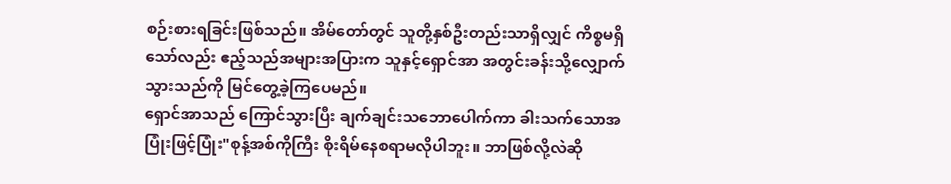စဉ်းစားရခြင်းဖြစ်သည်။ အိမ်တော်တွင် သူတို့နှစ်ဦးတည်းသာရှိလျှင် ကိစ္စမရှိသော်လည်း ဧည့်သည်အများအပြားက သူနှင့်ရှောင်အာ အတွင်းခန်းသို့လျှောက်သွားသည်ကို မြင်တွေ့ခဲ့ကြပေမည်။
ရှောင်အာသည် ကြောင်သွားပြီး ချက်ချင်းသဘောပေါက်ကာ ခါးသက်သောအပြုံးဖြင့်ပြုံး"စုန့်အစ်ကိုကြီး စိုးရိမ်နေစရာမလိုပါဘူး။ ဘာဖြစ်လို့လဲဆို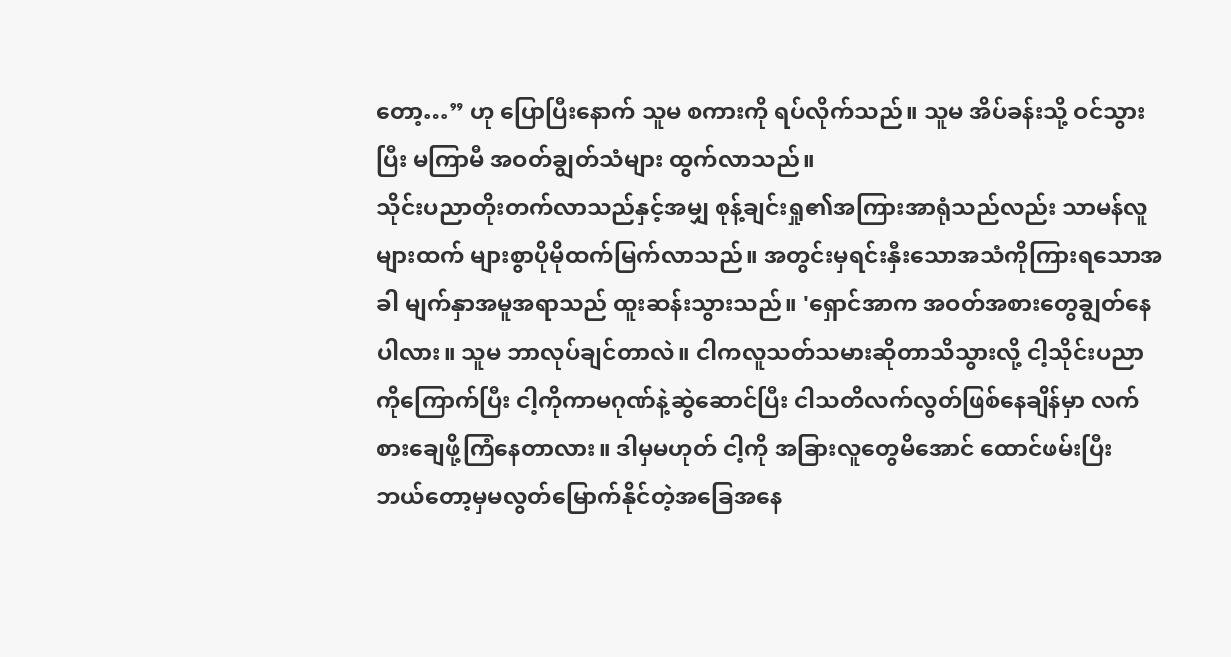တော့…” ဟု ပြောပြီးနောက် သူမ စကားကို ရပ်လိုက်သည်။ သူမ အိပ်ခန်းသို့ ဝင်သွားပြီး မကြာမီ အဝတ်ချွတ်သံများ ထွက်လာသည်။
သိုင်းပညာတိုးတက်လာသည်နှင့်အမျှ စုန့်ချင်းရှု၏အကြားအာရုံသည်လည်း သာမန်လူများထက် များစွာပိုမိုထက်မြက်လာသည်။ အတွင်းမှရင်းနှီးသောအသံကိုကြားရသောအခါ မျက်နှာအမူအရာသည် ထူးဆန်းသွားသည်။ 'ရှောင်အာက အဝတ်အစားတွေချွတ်နေပါလား။ သူမ ဘာလုပ်ချင်တာလဲ။ ငါကလူသတ်သမားဆိုတာသိသွားလို့ ငါ့သိုင်းပညာကိုကြောက်ပြီး ငါ့ကိုကာမဂုဏ်နဲ့ဆွဲဆောင်ပြီး ငါသတိလက်လွတ်ဖြစ်နေချိန်မှာ လက်စားချေဖို့ကြံနေတာလား။ ဒါမှမဟုတ် ငါ့ကို အခြားလူတွေမိအောင် ထောင်ဖမ်းပြီး ဘယ်တော့မှမလွတ်မြောက်နိုင်တဲ့အခြေအနေ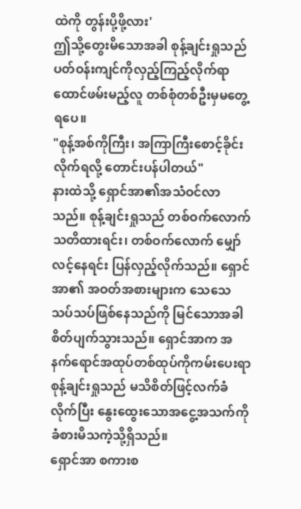ထဲကို တွန်းပို့ဖို့လား'
ဤသို့တွေးမိသောအခါ စုန့်ချင်းရှုသည် ပတ်ဝန်းကျင်ကိုလှည့်ကြည့်လိုက်ရာ ထောင်ဖမ်းမည့်လူ တစ်စုံတစ်ဦးမှမတွေ့ရပေ။
"စုန့်အစ်ကိုကြီး၊ အကြာကြီးစောင့်ခိုင်းလိုက်ရလို့ တောင်းပန်ပါတယ်"
နားထဲသို့ ရှောင်အာ၏အသံဝင်လာသည်။ စုန့်ချင်းရှုသည် တစ်ဝက်လောက် သတိထားရင်း၊ တစ်ဝက်လောက် မျှော်လင့်နေရင်း ပြန်လှည့်လိုက်သည်။ ရှောင်အာ၏ အဝတ်အစားများက သေသေသပ်သပ်ဖြစ်နေသည်ကို မြင်သောအခါ စိတ်ပျက်သွားသည်။ ရှောင်အာက အနက်ရောင်အထုပ်တစ်ထုပ်ကိုကမ်းပေးရာ စုန့်ချင်းရှုသည် မသိစိတ်ဖြင့်လက်ခံလိုက်ပြီး နွေးထွေးသောအငွေ့အသက်ကို ခံစားမိသကဲ့သို့ရှိသည်။
ရှောင်အာ စကားစ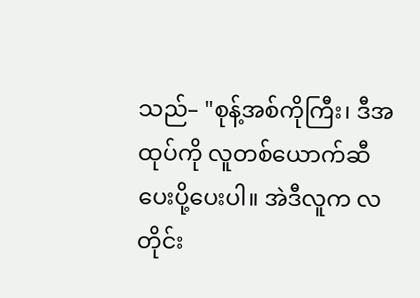သည်– "စုန့်အစ်ကိုကြီး၊ ဒီအထုပ်ကို လူတစ်ယောက်ဆီ ပေးပို့ပေးပါ။ အဲဒီလူက လတိုင်း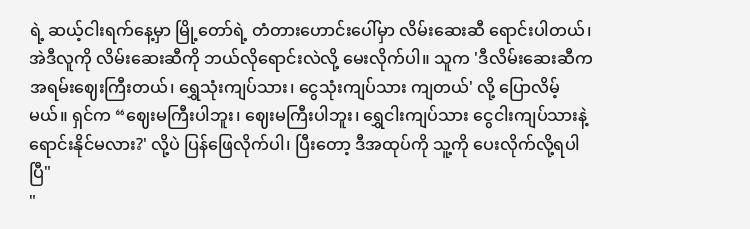ရဲ့ ဆယ့်ငါးရက်နေ့မှာ မြို့တော်ရဲ့ တံတားဟောင်းပေါ်မှာ လိမ်းဆေးဆီ ရောင်းပါတယ်၊ အဲဒီလူကို လိမ်းဆေးဆီကို ဘယ်လိုရောင်းလဲလို့ မေးလိုက်ပါ။ သူက 'ဒီလိမ်းဆေးဆီက အရမ်းဈေးကြီးတယ်၊ ရွှေသုံးကျပ်သား၊ ငွေသုံးကျပ်သား ကျတယ်' လို့ ပြောလိမ့်မယ်။ ရှင်က “ဈေးမကြီးပါဘူး၊ ဈေးမကြီးပါဘူး၊ ရွှေငါးကျပ်သား ငွေငါးကျပ်သားနဲ့ ရောင်းနိုင်မလား?' လို့ပဲ ပြန်ဖြေလိုက်ပါ၊ ပြီးတော့ ဒီအထုပ်ကို သူ့ကို ပေးလိုက်လို့ရပါပြီ"
"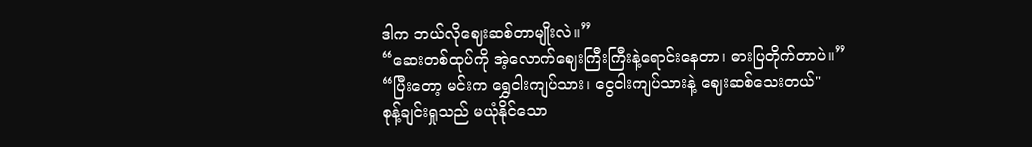ဒါက ဘယ်လိုဈေးဆစ်တာမျိုးလဲ။”
“ဆေးတစ်ထုပ်ကို အဲ့လောက်ဈေးကြီးကြီးနဲ့ရောင်းနေတာ၊ ဓားပြတိုက်တာပဲ။”
“ပြီးတော့ မင်းက ရွှေငါးကျပ်သား၊ ငွေငါးကျပ်သားနဲ့ ဈေးဆစ်သေးတယ်"
စုန့်ချင်းရှုသည် မယုံနိုင်သော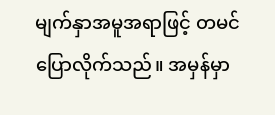မျက်နှာအမူအရာဖြင့် တမင်ပြောလိုက်သည်။ အမှန်မှာ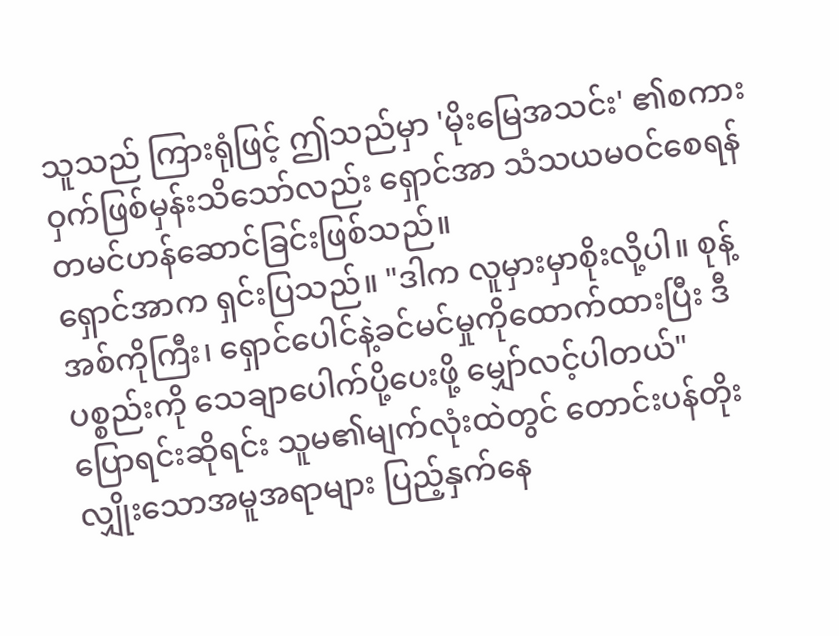သူသည် ကြားရုံဖြင့် ဤသည်မှာ 'မိုးမြေအသင်း' ၏စကားဝှက်ဖြစ်မှန်းသိသော်လည်း ရှောင်အာ သံသယမဝင်စေရန် တမင်ဟန်ဆောင်ခြင်းဖြစ်သည်။
ရှောင်အာက ရှင်းပြသည်။ "ဒါက လူမှားမှာစိုးလို့ပါ။ စုန့်အစ်ကိုကြီး၊ ရှောင်ပေါင်နဲ့ခင်မင်မှုကိုထောက်ထားပြီး ဒီပစ္စည်းကို သေချာပေါက်ပို့ပေးဖို့ မျှော်လင့်ပါတယ်"
ပြောရင်းဆိုရင်း သူမ၏မျက်လုံးထဲတွင် တောင်းပန်တိုးလျှိုးသောအမူအရာများ ပြည့်နှက်နေ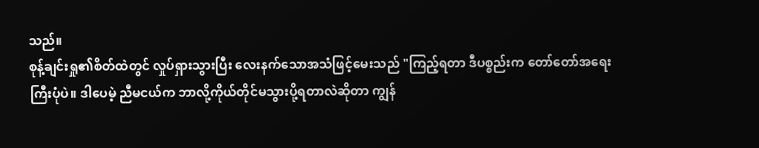သည်။
စုန့်ချင်းရှု၏စိတ်ထဲတွင် လှုပ်ရှားသွားပြီး လေးနက်သောအသံဖြင့်မေးသည် "ကြည့်ရတာ ဒီပစ္စည်းက တော်တော်အရေးကြီးပုံပဲ။ ဒါပေမဲ့ ညီမငယ်က ဘာလို့ကိုယ်တိုင်မသွားပို့ရတာလဲဆိုတာ ကျွန်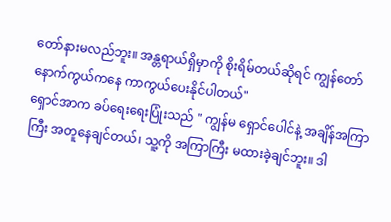တော်နားမလည်ဘူး။ အန္တရာယ်ရှိမှာကို စိုးရိမ်တယ်ဆိုရင် ကျွန်တော် နောက်ကွယ်ကနေ ကာကွယ်ပေးနိုင်ပါတယ်"
ရှောင်အာက ခပ်ရေးရေးပြုံးသည် " ကျွန်မ ရှောင်ပေါင်နဲ့ အချိန်အကြာကြီး အတူနေချင်တယ်၊ သူ့ကို အကြာကြီး မထားခဲ့ချင်ဘူး။ ဒါ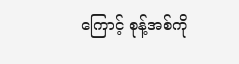ကြောင့် စုန့်အစ်ကို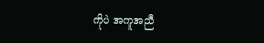ကိုပဲ အကူအညီ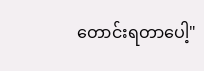တောင်းရတာပေါ့"